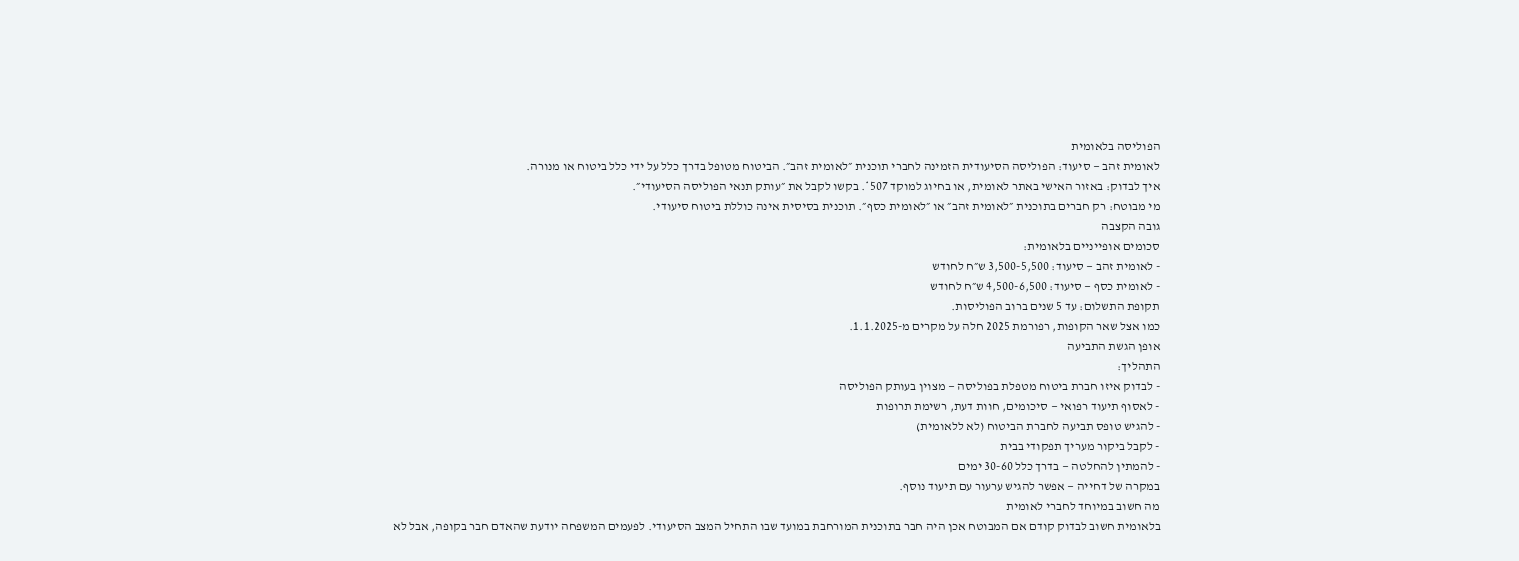הפוליסה בלאומית
לאומית זהב — סיעוד: הפוליסה הסיעודית הזמינה לחברי תוכנית ״לאומית זהב״. הביטוח מטופל בדרך כלל על ידי כלל ביטוח או מנורה.
איך לבדוק: באזור האישי באתר לאומית, או בחיוג למוקד 507*. בקשו לקבל את ״עותק תנאי הפוליסה הסיעודי״.
מי מבוטח: רק חברים בתוכנית ״לאומית זהב״ או ״לאומית כסף״. תוכנית בסיסית אינה כוללת ביטוח סיעודי.
גובה הקצבה
סכומים אופייניים בלאומית:
- לאומית זהב — סיעוד: 3,500-5,500 ש״ח לחודש
- לאומית כסף — סיעוד: 4,500-6,500 ש״ח לחודש
תקופת התשלום: עד 5 שנים ברוב הפוליסות.
כמו אצל שאר הקופות, רפורמת 2025 חלה על מקרים מ-1.1.2025.
אופן הגשת התביעה
התהליך:
- לבדוק איזו חברת ביטוח מטפלת בפוליסה — מצוין בעותק הפוליסה
- לאסוף תיעוד רפואי — סיכומים, חוות דעת, רשימת תרופות
- להגיש טופס תביעה לחברת הביטוח (לא ללאומית)
- לקבל ביקור מעריך תפקודי בבית
- להמתין להחלטה — בדרך כלל 30-60 ימים
במקרה של דחייה — אפשר להגיש ערעור עם תיעוד נוסף.
מה חשוב במיוחד לחברי לאומית
בלאומית חשוב לבדוק קודם אם המבוטח אכן היה חבר בתוכנית המורחבת במועד שבו התחיל המצב הסיעודי. לפעמים המשפחה יודעת שהאדם חבר בקופה, אבל לא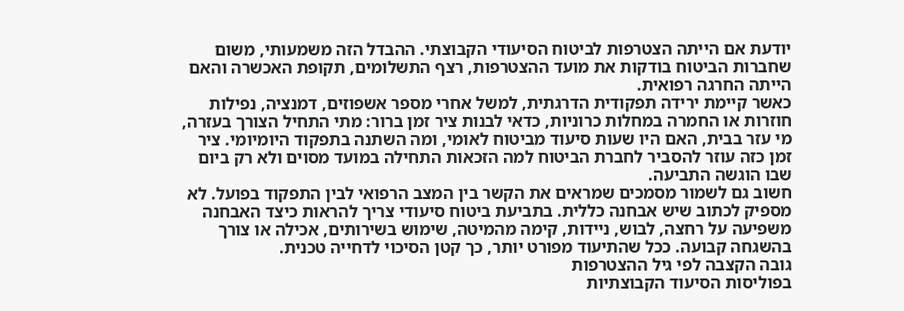יודעת אם הייתה הצטרפות לביטוח הסיעודי הקבוצתי. ההבדל הזה משמעותי, משום שחברות הביטוח בודקות את מועד ההצטרפות, רצף התשלומים, תקופת האכשרה והאם הייתה החרגה רפואית.
כאשר קיימת ירידה תפקודית הדרגתית, למשל אחרי מספר אשפוזים, דמנציה, נפילות חוזרות או החמרה במחלות כרוניות, כדאי לבנות ציר זמן ברור: מתי התחיל הצורך בעזרה, מי עזר בבית, האם היו שעות סיעוד מביטוח לאומי, ומה השתנה בתפקוד היומיומי. ציר זמן כזה עוזר להסביר לחברת הביטוח למה הזכאות התחילה במועד מסוים ולא רק ביום שבו הוגשה התביעה.
חשוב גם לשמור מסמכים שמראים את הקשר בין המצב הרפואי לבין התפקוד בפועל. לא מספיק לכתוב שיש אבחנה כללית. בתביעת ביטוח סיעודי צריך להראות כיצד האבחנה משפיעה על רחצה, לבוש, ניידות, קימה מהמיטה, שימוש בשירותים, אכילה או צורך בהשגחה קבועה. ככל שהתיעוד מפורט יותר, כך קטן הסיכוי לדחייה טכנית.
גובה הקצבה לפי גיל ההצטרפות
בפוליסות הסיעוד הקבוצתיות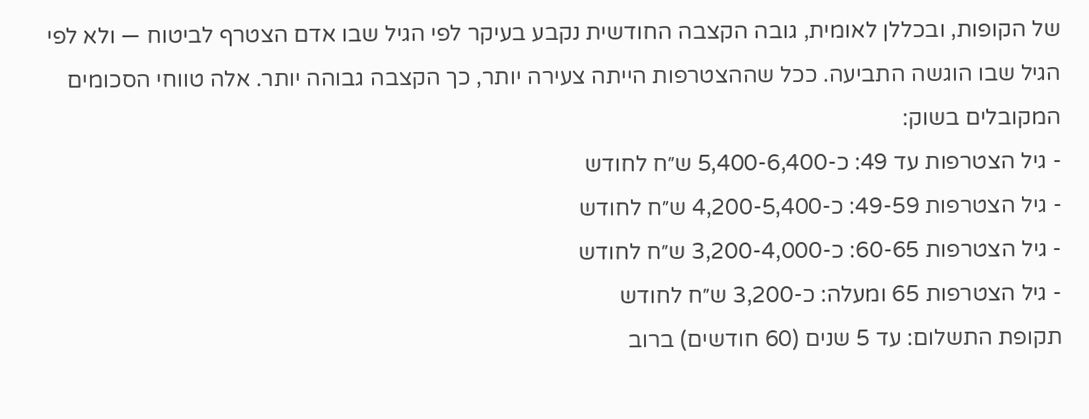של הקופות, ובכללן לאומית, גובה הקצבה החודשית נקבע בעיקר לפי הגיל שבו אדם הצטרף לביטוח — ולא לפי הגיל שבו הוגשה התביעה. ככל שההצטרפות הייתה צעירה יותר, כך הקצבה גבוהה יותר. אלה טווחי הסכומים המקובלים בשוק:
- גיל הצטרפות עד 49: כ-5,400-6,400 ש״ח לחודש
- גיל הצטרפות 49-59: כ-4,200-5,400 ש״ח לחודש
- גיל הצטרפות 60-65: כ-3,200-4,000 ש״ח לחודש
- גיל הצטרפות 65 ומעלה: כ-3,200 ש״ח לחודש
תקופת התשלום: עד 5 שנים (60 חודשים) ברוב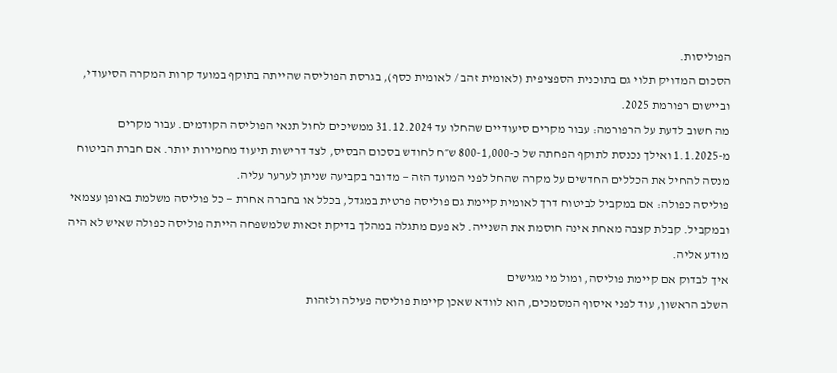הפוליסות.
הסכום המדויק תלוי גם בתוכנית הספציפית (לאומית זהב / לאומית כסף), בגרסת הפוליסה שהייתה בתוקף במועד קרות המקרה הסיעודי, וביישום רפורמת 2025.
מה חשוב לדעת על הרפורמה: עבור מקרים סיעודיים שהחלו עד 31.12.2024 ממשיכים לחול תנאי הפוליסה הקודמים. עבור מקרים מ-1.1.2025 ואילך נכנסת לתוקף הפחתה של כ-800-1,000 ש״ח לחודש בסכום הבסיס, לצד דרישות תיעוד מחמירות יותר. אם חברת הביטוח מנסה להחיל את הכללים החדשים על מקרה שהחל לפני המועד הזה — מדובר בקביעה שניתן לערער עליה.
פוליסה כפולה: אם במקביל לביטוח דרך לאומית קיימת גם פוליסה פרטית במגדל, בכלל או בחברה אחרת — כל פוליסה משלמת באופן עצמאי ובמקביל. קבלת קצבה מאחת אינה חוסמת את השנייה. לא פעם מתגלה במהלך בדיקת זכאות שלמשפחה הייתה פוליסה כפולה שאיש לא היה מודע אליה.
איך לבדוק אם קיימת פוליסה, ומול מי מגישים
השלב הראשון, עוד לפני איסוף המסמכים, הוא לוודא שאכן קיימת פוליסה פעילה ולזהות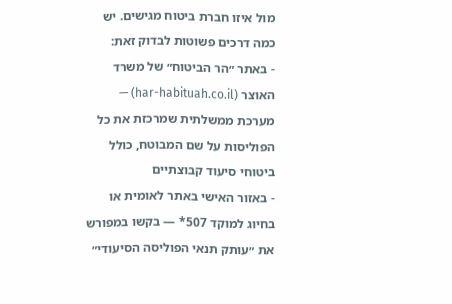מול איזו חברת ביטוח מגישים. יש כמה דרכים פשוטות לבדוק זאת:
- באתר ״הר הביטוח״ של משרד האוצר (har-habituah.co.il) — מערכת ממשלתית שמרכזת את כל הפוליסות על שם המבוטח, כולל ביטוחי סיעוד קבוצתיים
- באזור האישי באתר לאומית או בחיוג למוקד 507* — בקשו במפורש את ״עותק תנאי הפוליסה הסיעודי״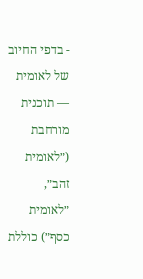- בדפי החיוב של לאומית — תוכנית מורחבת (״לאומית זהב״, ״לאומית כסף״) כוללת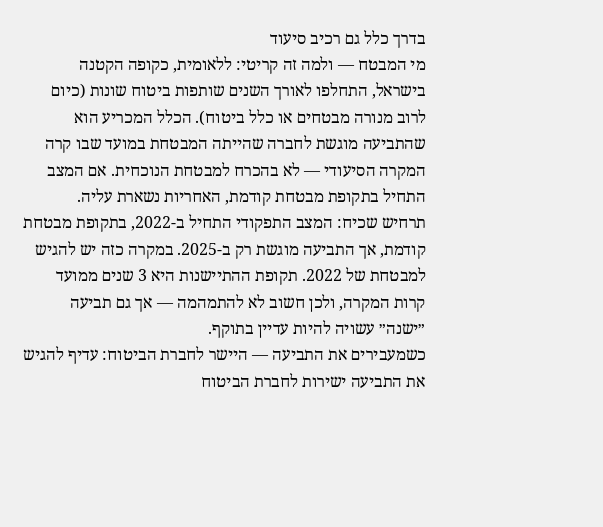בדרך כלל גם רכיב סיעוד
מי המבטח — ולמה זה קריטי: ללאומית, כקופה הקטנה בישראל, התחלפו לאורך השנים שותפות ביטוח שונות (כיום לרוב מנורה מבטחים או כלל ביטוח). הכלל המכריע הוא שהתביעה מוגשת לחברה שהייתה המבטחת במועד שבו קרה המקרה הסיעודי — לא בהכרח למבטחת הנוכחית. אם המצב התחיל בתקופת מבטחת קודמת, האחריות נשארת עליה.
תרחיש שכיח: המצב התפקודי התחיל ב-2022, בתקופת מבטחת קודמת, אך התביעה מוגשת רק ב-2025. במקרה כזה יש להגיש למבטחת של 2022. תקופת ההתיישנות היא 3 שנים ממועד קרות המקרה, ולכן חשוב לא להתמהמה — אך גם תביעה ״ישנה״ עשויה להיות עדיין בתוקף.
כשמעבירים את התביעה — היישר לחברת הביטוח: עדיף להגיש את התביעה ישירות לחברת הביטוח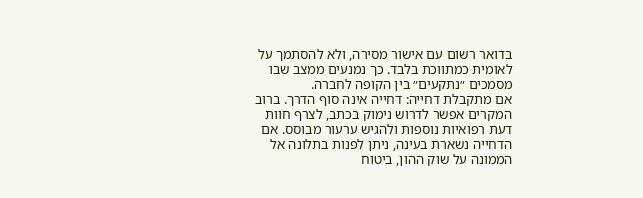בדואר רשום עם אישור מסירה, ולא להסתמך על לאומית כמתווכת בלבד. כך נמנעים ממצב שבו מסמכים ״נתקעים״ בין הקופה לחברה.
אם מתקבלת דחייה: דחייה אינה סוף הדרך. ברוב המקרים אפשר לדרוש נימוק בכתב, לצרף חוות דעת רפואיות נוספות ולהגיש ערעור מבוסס. אם הדחייה נשארת בעינה, ניתן לפנות בתלונה אל הממונה על שוק ההון, ביטוח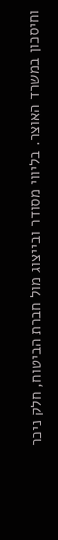וחיסכון במשרד האוצר. בליווי מסודר ובייצוג מול חברת הביטוח, חלק ניכר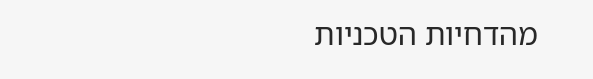מהדחיות הטכניות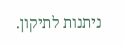ניתנות לתיקון.